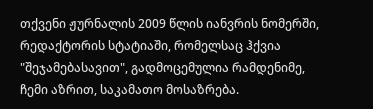თქვენი ჟურნალის 2009 წლის იანვრის ნომერში, რედაქტორის სტატიაში, რომელსაც ჰქვია "შეჯამებასავით", გადმოცემულია რამდენიმე, ჩემი აზრით, საკამათო მოსაზრება.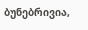ბუნებრივია,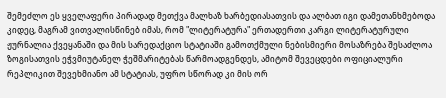შემეძლო ეს ყველაფერი პირადად მეთქვა მალხაზ ხარბედიასათვის და ალბათ იგი დამეთანხმებოდა კიდეც, მაგრამ ვითვალისწინებ იმას, რომ "ლიტერატურა" ერთადერთი კარგი ლიტერატურული ჟურნალია ქვეყანაში და მის სარედაქციო სტატიაში გამოთქმული ნებისმიერი მოსაზრება შესაძლოა ზოგისათვის ეჭვმიუტანელ ჭეშმარიტებას წარმოადგენდეს, ამიტომ შევეცდები ოფიციალური რეპლიკით შევეხმიანო ამ სტატიას, უფრო სწორად კი მის ორ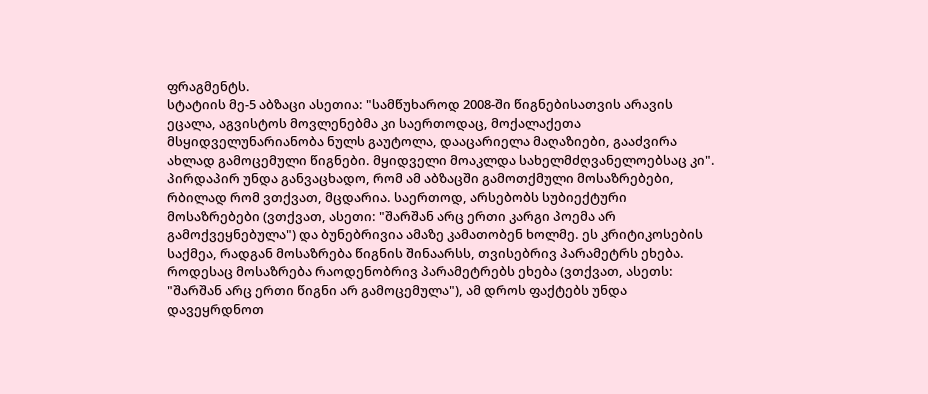ფრაგმენტს.
სტატიის მე-5 აბზაცი ასეთია: "სამწუხაროდ 2008-ში წიგნებისათვის არავის ეცალა, აგვისტოს მოვლენებმა კი საერთოდაც, მოქალაქეთა მსყიდველუნარიანობა ნულს გაუტოლა, დააცარიელა მაღაზიები, გააძვირა ახლად გამოცემული წიგნები. მყიდველი მოაკლდა სახელმძღვანელოებსაც კი".
პირდაპირ უნდა განვაცხადო, რომ ამ აბზაცში გამოთქმული მოსაზრებები, რბილად რომ ვთქვათ, მცდარია. საერთოდ, არსებობს სუბიექტური მოსაზრებები (ვთქვათ, ასეთი: "შარშან არც ერთი კარგი პოემა არ გამოქვეყნებულა") და ბუნებრივია ამაზე კამათობენ ხოლმე. ეს კრიტიკოსების საქმეა, რადგან მოსაზრება წიგნის შინაარსს, თვისებრივ პარამეტრს ეხება. როდესაც მოსაზრება რაოდენობრივ პარამეტრებს ეხება (ვთქვათ, ასეთს: "შარშან არც ერთი წიგნი არ გამოცემულა"), ამ დროს ფაქტებს უნდა დავეყრდნოთ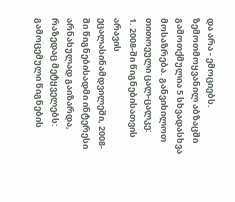და არა - ემოციებს. ზემოთმოყვანილ აბზაცში გამოთქმულია 5 სხვადასხვა მოსაზრება. განვიხილოთ თითოეული ცალ-ცალკე:
1. 2008-ში წიგნებისათვის არავის ეცალასინამდვილეში, 2008-ში წიგნებისადმი ინტერესი არნახულად გაიზარდა, რაზედაც მეტყველებს: გამოცემული წიგნების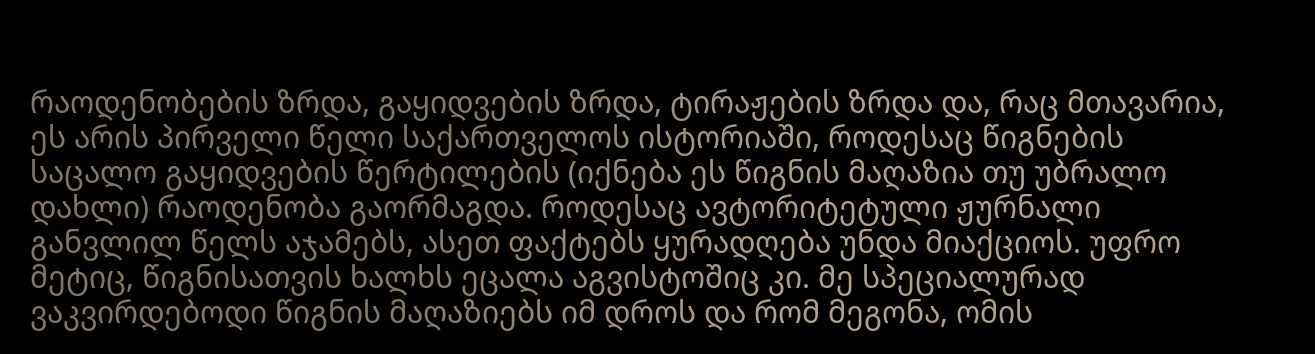რაოდენობების ზრდა, გაყიდვების ზრდა, ტირაჟების ზრდა და, რაც მთავარია, ეს არის პირველი წელი საქართველოს ისტორიაში, როდესაც წიგნების საცალო გაყიდვების წერტილების (იქნება ეს წიგნის მაღაზია თუ უბრალო დახლი) რაოდენობა გაორმაგდა. როდესაც ავტორიტეტული ჟურნალი განვლილ წელს აჯამებს, ასეთ ფაქტებს ყურადღება უნდა მიაქციოს. უფრო მეტიც, წიგნისათვის ხალხს ეცალა აგვისტოშიც კი. მე სპეციალურად ვაკვირდებოდი წიგნის მაღაზიებს იმ დროს და რომ მეგონა, ომის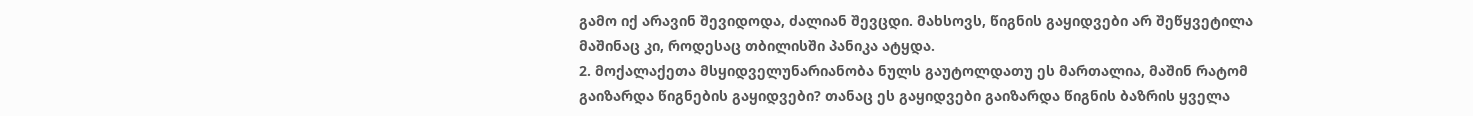გამო იქ არავინ შევიდოდა, ძალიან შევცდი. მახსოვს, წიგნის გაყიდვები არ შეწყვეტილა მაშინაც კი, როდესაც თბილისში პანიკა ატყდა.
2. მოქალაქეთა მსყიდველუნარიანობა ნულს გაუტოლდათუ ეს მართალია, მაშინ რატომ გაიზარდა წიგნების გაყიდვები? თანაც ეს გაყიდვები გაიზარდა წიგნის ბაზრის ყველა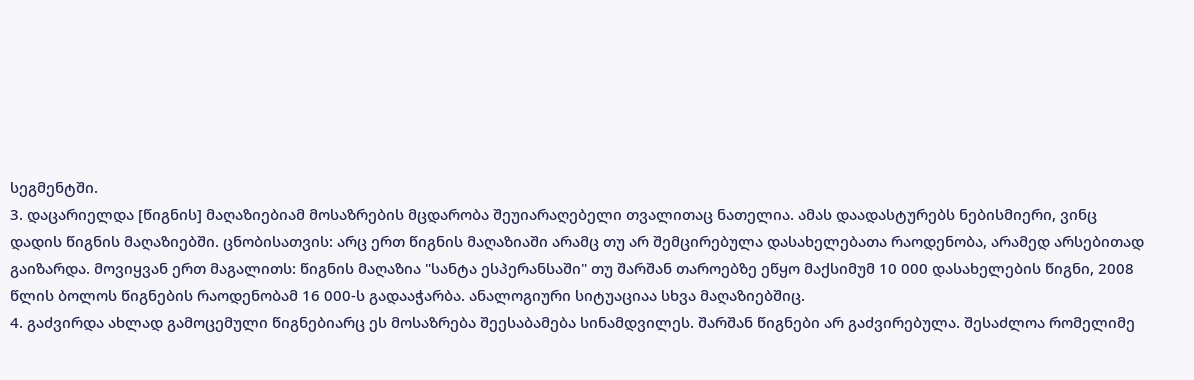სეგმენტში.
3. დაცარიელდა [წიგნის] მაღაზიებიამ მოსაზრების მცდარობა შეუიარაღებელი თვალითაც ნათელია. ამას დაადასტურებს ნებისმიერი, ვინც დადის წიგნის მაღაზიებში. ცნობისათვის: არც ერთ წიგნის მაღაზიაში არამც თუ არ შემცირებულა დასახელებათა რაოდენობა, არამედ არსებითად გაიზარდა. მოვიყვან ერთ მაგალითს: წიგნის მაღაზია "სანტა ესპერანსაში" თუ შარშან თაროებზე ეწყო მაქსიმუმ 10 000 დასახელების წიგნი, 2008 წლის ბოლოს წიგნების რაოდენობამ 16 000-ს გადააჭარბა. ანალოგიური სიტუაციაა სხვა მაღაზიებშიც.
4. გაძვირდა ახლად გამოცემული წიგნებიარც ეს მოსაზრება შეესაბამება სინამდვილეს. შარშან წიგნები არ გაძვირებულა. შესაძლოა რომელიმე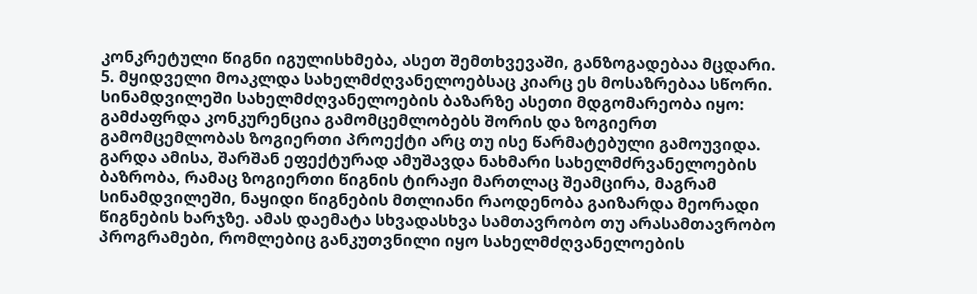კონკრეტული წიგნი იგულისხმება, ასეთ შემთხვევაში, განზოგადებაა მცდარი.
5. მყიდველი მოაკლდა სახელმძღვანელოებსაც კიარც ეს მოსაზრებაა სწორი. სინამდვილეში სახელმძღვანელოების ბაზარზე ასეთი მდგომარეობა იყო: გამძაფრდა კონკურენცია გამომცემლობებს შორის და ზოგიერთ გამომცემლობას ზოგიერთი პროექტი არც თუ ისე წარმატებული გამოუვიდა. გარდა ამისა, შარშან ეფექტურად ამუშავდა ნახმარი სახელმძრვანელოების ბაზრობა, რამაც ზოგიერთი წიგნის ტირაჟი მართლაც შეამცირა, მაგრამ სინამდვილეში, ნაყიდი წიგნების მთლიანი რაოდენობა გაიზარდა მეორადი წიგნების ხარჯზე. ამას დაემატა სხვადასხვა სამთავრობო თუ არასამთავრობო პროგრამები, რომლებიც განკუთვნილი იყო სახელმძღვანელოების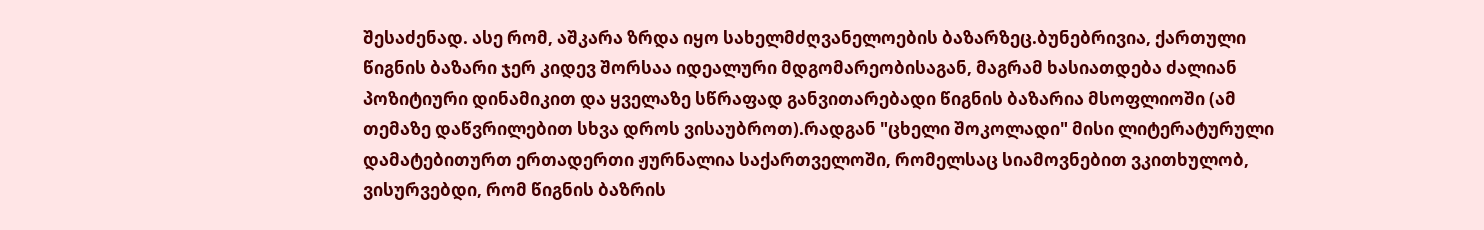შესაძენად. ასე რომ, აშკარა ზრდა იყო სახელმძღვანელოების ბაზარზეც.ბუნებრივია, ქართული წიგნის ბაზარი ჯერ კიდევ შორსაა იდეალური მდგომარეობისაგან, მაგრამ ხასიათდება ძალიან პოზიტიური დინამიკით და ყველაზე სწრაფად განვითარებადი წიგნის ბაზარია მსოფლიოში (ამ თემაზე დაწვრილებით სხვა დროს ვისაუბროთ).რადგან "ცხელი შოკოლადი" მისი ლიტერატურული დამატებითურთ ერთადერთი ჟურნალია საქართველოში, რომელსაც სიამოვნებით ვკითხულობ, ვისურვებდი, რომ წიგნის ბაზრის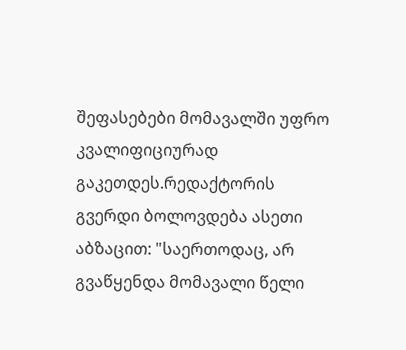შეფასებები მომავალში უფრო კვალიფიციურად გაკეთდეს.რედაქტორის გვერდი ბოლოვდება ასეთი აბზაცით: "საერთოდაც, არ გვაწყენდა მომავალი წელი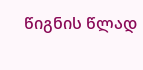წიგნის წლად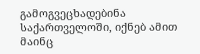გამოგვეცხადებინა საქართველოში, იქნებ ამით მაინც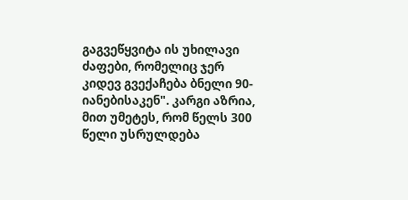გაგვეწყვიტა ის უხილავი ძაფები, რომელიც ჯერ კიდევ გვექაჩება ბნელი 90-იანებისაკენ". კარგი აზრია, მით უმეტეს, რომ წელს 300 წელი უსრულდება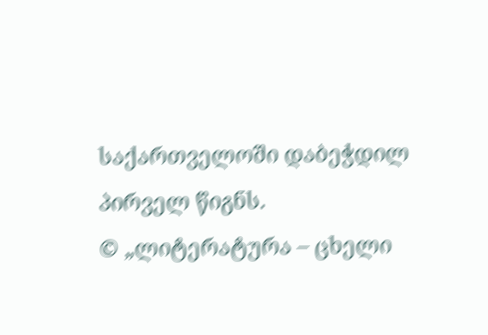საქართველოში დაბეჭდილ პირველ წიგნს.
© „ლიტერატურა – ცხელი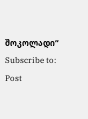შოკოლადი“
Subscribe to:
Post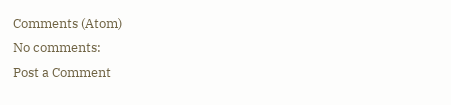Comments (Atom)
No comments:
Post a Comment